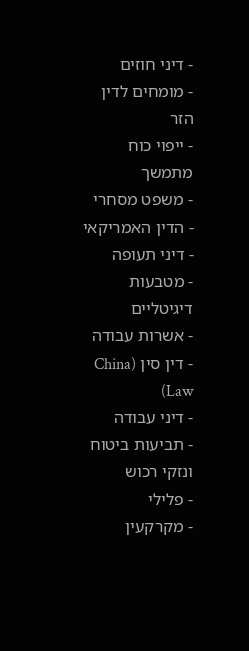- דיני חוזים
- מומחים לדין הזר
- ייפוי כוח מתמשך
- משפט מסחרי
- הדין האמריקאי
- דיני תעופה
- מטבעות דיגיטליים
- אשרות עבודה
- דין סין (China Law)
- דיני עבודה
- תביעות ביטוח ונזקי רכוש
- פלילי
- מקרקעין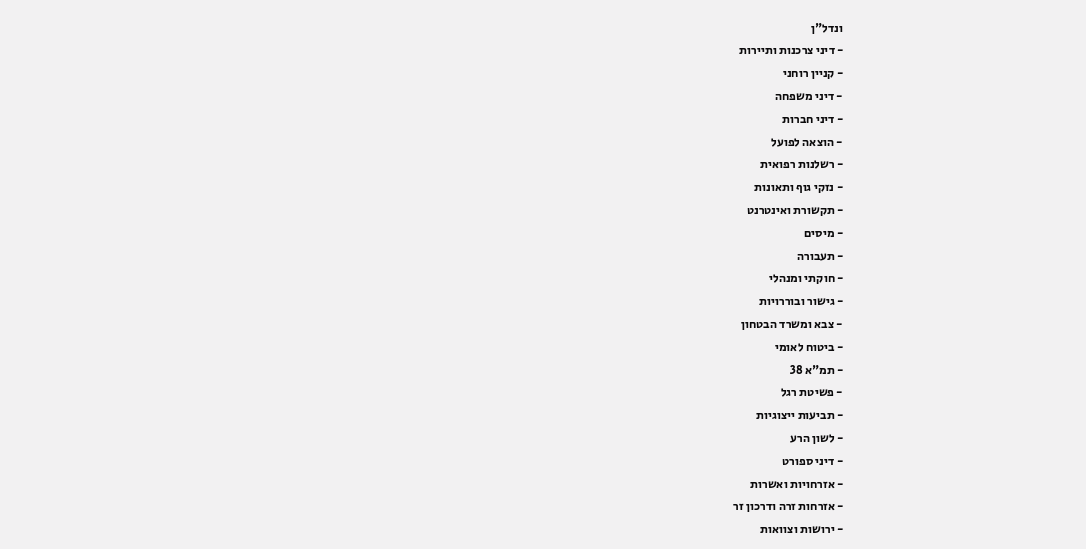ונדל"ן
- דיני צרכנות ותיירות
- קניין רוחני
- דיני משפחה
- דיני חברות
- הוצאה לפועל
- רשלנות רפואית
- נזקי גוף ותאונות
- תקשורת ואינטרנט
- מיסים
- תעבורה
- חוקתי ומנהלי
- גישור ובוררויות
- צבא ומשרד הבטחון
- ביטוח לאומי
- תמ"א 38
- פשיטת רגל
- תביעות ייצוגיות
- לשון הרע
- דיני ספורט
- אזרחויות ואשרות
- אזרחות זרה ודרכון זר
- ירושות וצוואות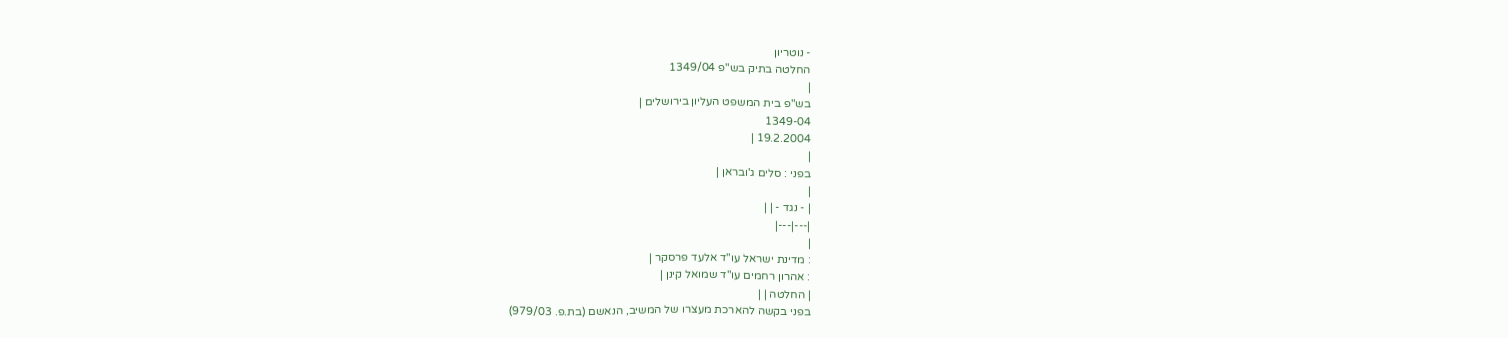- נוטריון
החלטה בתיק בש"פ 1349/04
|
בש"פ בית המשפט העליון בירושלים |
1349-04
19.2.2004 |
|
בפני : סלים ג'ובראן |
|
| - נגד - | |
|---|---|
|
: מדינת ישראל עו"ד אלעד פרסקר |
: אהרון רחמים עו"ד שמואל קינן |
| החלטה | |
בפני בקשה להארכת מעצרו של המשיב, הנאשם (בת.פ. 979/03)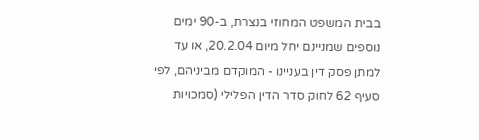בבית המשפט המחוזי בנצרת, ב-90 ימים נוספים שמניינם יחל מיום 20.2.04, או עד למתן פסק דין בעניינו - המוקדם מביניהם, לפי סעיף 62 לחוק סדר הדין הפלילי (סמכויות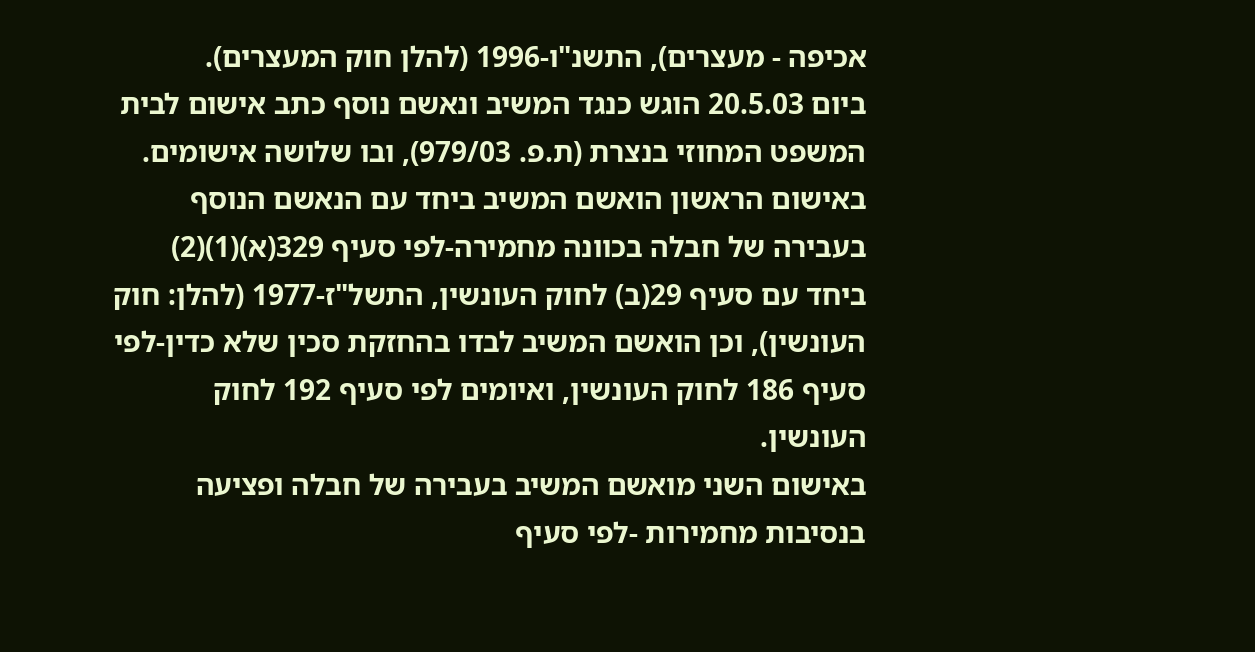אכיפה - מעצרים), התשנ"ו-1996 (להלן חוק המעצרים).
ביום 20.5.03 הוגש כנגד המשיב ונאשם נוסף כתב אישום לבית המשפט המחוזי בנצרת (ת.פ. 979/03), ובו שלושה אישומים. באישום הראשון הואשם המשיב ביחד עם הנאשם הנוסף בעבירה של חבלה בכוונה מחמירה-לפי סעיף 329(א)(1)(2) ביחד עם סעיף 29(ב) לחוק העונשין, התשל"ז-1977 (להלן: חוק העונשין), וכן הואשם המשיב לבדו בהחזקת סכין שלא כדין-לפי סעיף 186 לחוק העונשין, ואיומים לפי סעיף 192 לחוק העונשין.
באישום השני מואשם המשיב בעבירה של חבלה ופציעה בנסיבות מחמירות -לפי סעיף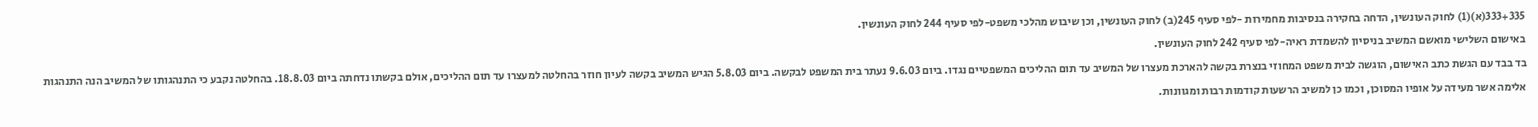333+335(א)(1) לחוק העונשין, הדחה בחקירה בנסיבות מחמירות -לפי סעיף 245(ב) לחוק העונשין, וכן שיבוש מהלכי משפט-לפי סעיף 244 לחוק העונשין.
באישום השלישי מואשם המשיב בניסיון להשמדת ראיה-לפי סעיף 242 לחוק העונשין.
בד בבד עם הגשת כתב האישום, הוגשה לבית משפט המחוזי בנצרת בקשה להארכת מעצרו של המשיב עד תום ההליכים המשפטיים נגדו. ביום 9.6.03 נעתר בית המשפט לבקשה. ביום 5.8.03 הגיש המשיב בקשה לעיון חוזר בהחלטה למעצרו עד תום ההליכים, אולם בקשתו נדחתה ביום 18.8.03. בהחלטה נקבע כי התנהגותו של המשיב הנה התנהגות אלימה אשר מעידה על אופיו המסוכן, וכמו כן למשיב הרשעות קודמות רבות ומגוונות.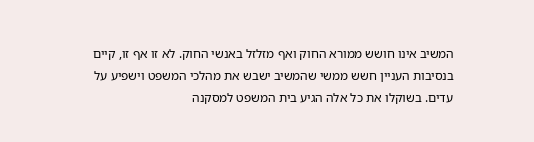המשיב אינו חושש ממורא החוק ואף מזלזל באנשי החוק. לא זו אף זו, קיים בנסיבות העניין חשש ממשי שהמשיב ישבש את מהלכי המשפט וישפיע על עדים. בשוקלו את כל אלה הגיע בית המשפט למסקנה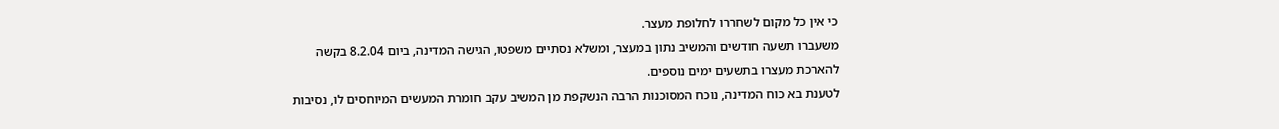כי אין כל מקום לשחררו לחלופת מעצר.
משעברו תשעה חודשים והמשיב נתון במעצר, ומשלא נסתיים משפטו, הגישה המדינה, ביום 8.2.04 בקשה להארכת מעצרו בתשעים ימים נוספים.
לטענת בא כוח המדינה, נוכח המסוכנות הרבה הנשקפת מן המשיב עקב חומרת המעשים המיוחסים לו, נסיבות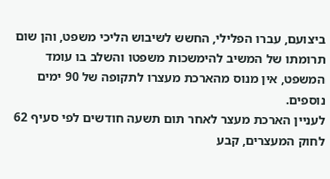ביצועם, עברו הפלילי, החשש לשיבוש הליכי משפט, והן שום תרומתו של המשיב להימשכות משפטו והשלב בו עומד המשפט, אין מנוס מהארכת מעצרו לתקופה של 90 ימים נוספים.
לעניין הארכת מעצר לאחר תום תשעה חודשים לפי סעיף 62 לחוק המעצרים, קבע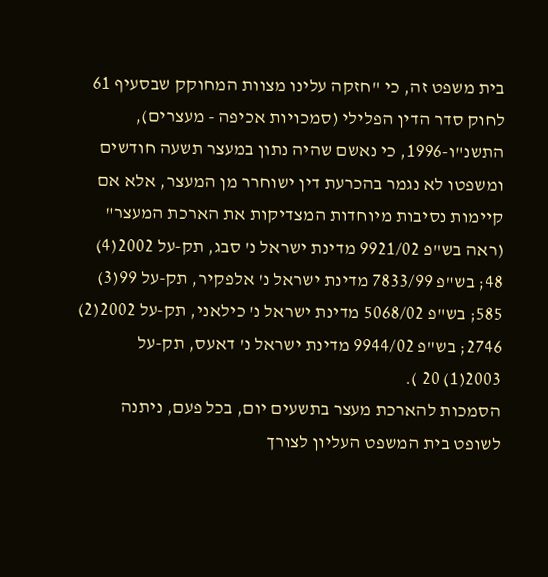בית משפט זה, כי "חזקה עלינו מצוות המחוקק שבסעיף 61 לחוק סדר הדין הפלילי (סמכויות אכיפה - מעצרים), התשנ"ו-1996, כי נאשם שהיה נתון במעצר תשעה חודשים ומשפטו לא נגמר בהכרעת דין ישוחרר מן המעצר, אלא אם קיימות נסיבות מיוחדות המצדיקות את הארכת המעצר" (ראה בש"פ 9921/02 מדינת ישראל נ' סבג, תק-על 2002(4) 48; בש"פ 7833/99 מדינת ישראל נ' אלפקיר, תק-על 99(3) 585; בש"פ 5068/02 מדינת ישראל נ' כילאני, תק-על 2002(2) 2746; בש"פ 9944/02 מדינת ישראל נ' דאעס, תק-על 2003(1) 20 ).
הסמכות להארכת מעצר בתשעים יום, בכל פעם, ניתנה לשופט בית המשפט העליון לצורך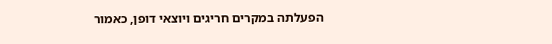הפעלתה במקרים חריגים ויוצאי דופן, כאמור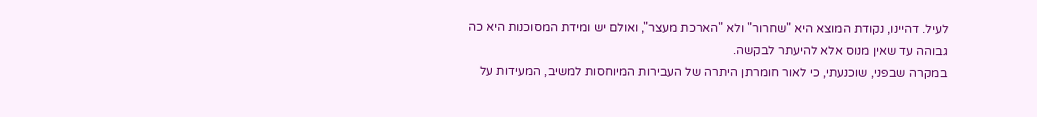לעיל. דהיינו, נקודת המוצא היא "שחרור" ולא "הארכת מעצר", ואולם יש ומידת המסוכנות היא כה גבוהה עד שאין מנוס אלא להיעתר לבקשה.
במקרה שבפני, שוכנעתי, כי לאור חומרתן היתרה של העבירות המיוחסות למשיב, המעידות על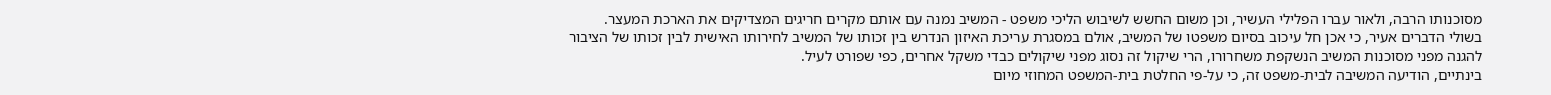מסוכנותו הרבה, ולאור עברו הפלילי העשיר, וכן משום החשש לשיבוש הליכי משפט - המשיב נמנה עם אותם מקרים חריגים המצדיקים את הארכת המעצר.
בשולי הדברים אעיר, כי אכן חל עיכוב בסיום משפטו של המשיב, אולם במסגרת עריכת האיזון הנדרש בין זכותו של המשיב לחירותו האישית לבין זכותו של הציבור להגנה מפני מסוכנות המשיב הנשקפת משחרורו, הרי שיקול זה נסוג מפני שיקולים כבדי משקל אחרים, כפי שפורט לעיל.
בינתיים, הודיעה המשיבה לבית-משפט זה, כי על-פי החלטת בית-המשפט המחוזי מיום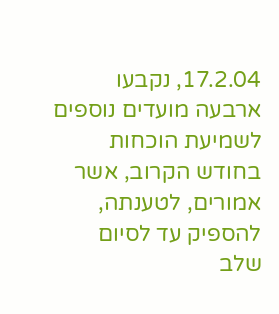17.2.04, נקבעו ארבעה מועדים נוספים לשמיעת הוכחות בחודש הקרוב, אשר אמורים, לטענתה, להספיק עד לסיום שלב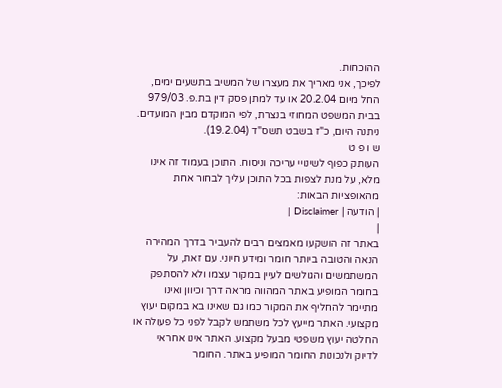ההוכחות.
לפיכך, אני מאריך את מעצרו של המשיב בתשעים ימים, החל מיום 20.2.04 או עד למתן פסק דין בת.פ. 979/03 בבית המשפט המחוזי בנצרת, לפי המוקדם מבין המועדים.
ניתנה היום, כ"ז בשבט תשס"ד (19.2.04).
ש ו פ ט
העותק כפוף לשינויי עריכה וניסוח. התוכן בעמוד זה אינו מלא, על מנת לצפות בכל התוכן עליך לבחור אחת מהאופציות הבאות:
| הודעה | Disclaimer |
|
באתר זה הושקעו מאמצים רבים להעביר בדרך המהירה הנאה והטובה ביותר חומר ומידע חיוני. עם זאת, על המשתמשים והגולשים לעיין במקור עצמו ולא להסתפק בחומר המופיע באתר המהווה מראה דרך וכיוון ואינו מתיימר להחליף את המקור כמו גם שאינו בא במקום יעוץ מקצועי. האתר מייעץ לכל משתמש לקבל לפני כל פעולה או החלטה יעוץ משפטי מבעל מקצוע. האתר אינו אחראי לדיוק ולנכונות החומר המופיע באתר. החומר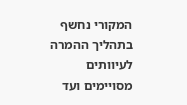המקורי נחשף בתהליך ההמרה לעיוותים מסויימים ועד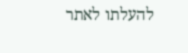להעלתו לאתר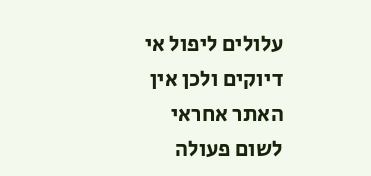עלולים ליפול אי דיוקים ולכן אין האתר אחראי לשום פעולה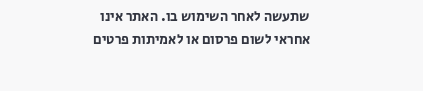שתעשה לאחר השימוש בו. האתר אינו אחראי לשום פרסום או לאמיתות פרטים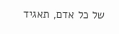של כל אדם, תאגיד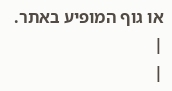או גוף המופיע באתר. |
|